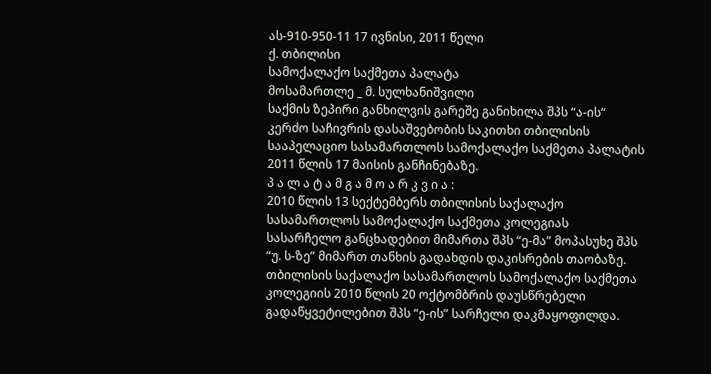ას-910-950-11 17 ივნისი, 2011 წელი
ქ. თბილისი
სამოქალაქო საქმეთა პალატა
მოსამართლე _ მ. სულხანიშვილი
საქმის ზეპირი განხილვის გარეშე განიხილა შპს “ა-ის“ კერძო საჩივრის დასაშვებობის საკითხი თბილისის სააპელაციო სასამართლოს სამოქალაქო საქმეთა პალატის 2011 წლის 17 მაისის განჩინებაზე.
პ ა ლ ა ტ ა მ გ ა მ ო ა რ კ ვ ი ა :
2010 წლის 13 სექტემბერს თბილისის საქალაქო სასამართლოს სამოქალაქო საქმეთა კოლეგიას სასარჩელო განცხადებით მიმართა შპს “ე-მა” მოპასუხე შპს “უ. ს-ზე” მიმართ თანხის გადახდის დაკისრების თაობაზე.
თბილისის საქალაქო სასამართლოს სამოქალაქო საქმეთა კოლეგიის 2010 წლის 20 ოქტომბრის დაუსწრებელი გადაწყვეტილებით შპს “ე-ის” სარჩელი დაკმაყოფილდა.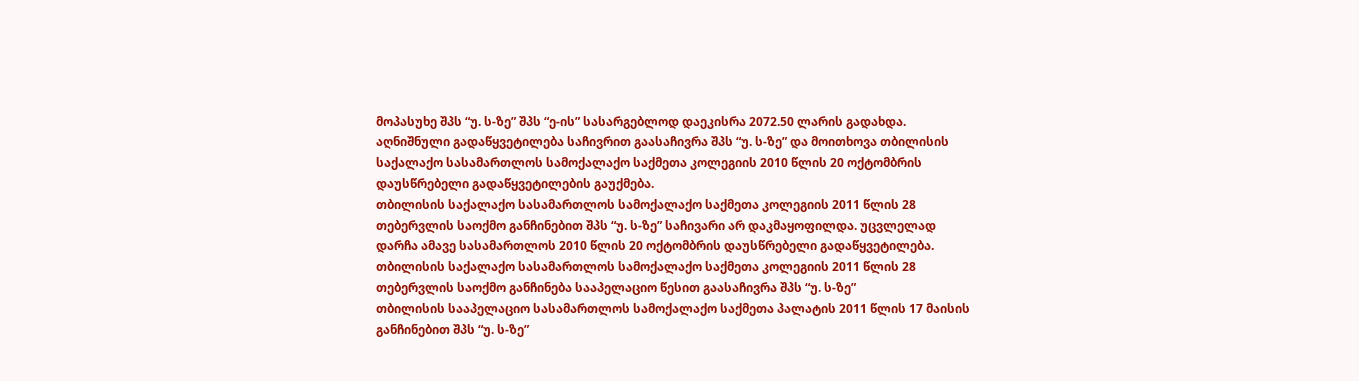მოპასუხე შპს “უ. ს-ზე” შპს “ე-ის” სასარგებლოდ დაეკისრა 2072.50 ლარის გადახდა.
აღნიშნული გადაწყვეტილება საჩივრით გაასაჩივრა შპს “უ. ს-ზე” და მოითხოვა თბილისის საქალაქო სასამართლოს სამოქალაქო საქმეთა კოლეგიის 2010 წლის 20 ოქტომბრის დაუსწრებელი გადაწყვეტილების გაუქმება.
თბილისის საქალაქო სასამართლოს სამოქალაქო საქმეთა კოლეგიის 2011 წლის 28 თებერვლის საოქმო განჩინებით შპს “უ. ს-ზე” საჩივარი არ დაკმაყოფილდა. უცვლელად დარჩა ამავე სასამართლოს 2010 წლის 20 ოქტომბრის დაუსწრებელი გადაწყვეტილება.
თბილისის საქალაქო სასამართლოს სამოქალაქო საქმეთა კოლეგიის 2011 წლის 28 თებერვლის საოქმო განჩინება სააპელაციო წესით გაასაჩივრა შპს “უ. ს-ზე”
თბილისის სააპელაციო სასამართლოს სამოქალაქო საქმეთა პალატის 2011 წლის 17 მაისის განჩინებით შპს “უ. ს-ზე”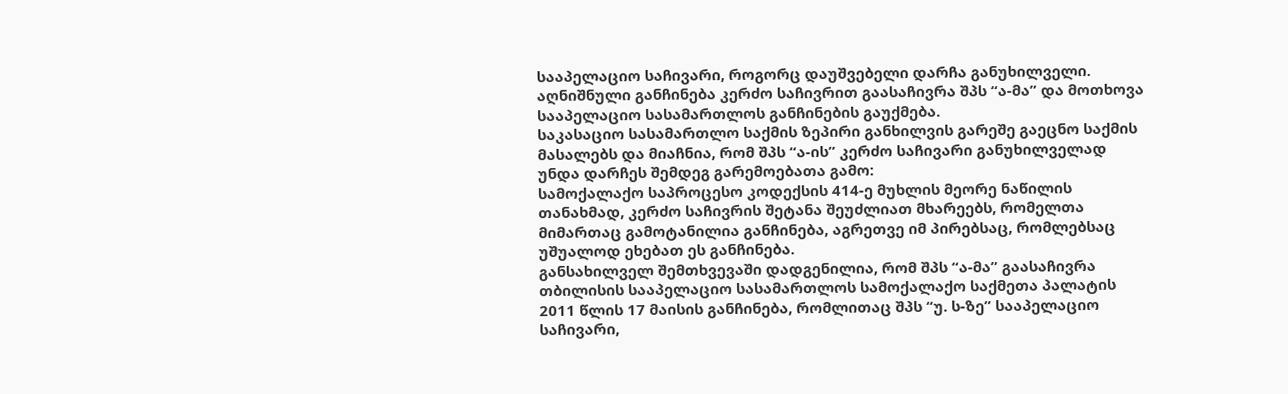სააპელაციო საჩივარი, როგორც დაუშვებელი დარჩა განუხილველი.
აღნიშნული განჩინება კერძო საჩივრით გაასაჩივრა შპს “ა-მა” და მოთხოვა სააპელაციო სასამართლოს განჩინების გაუქმება.
საკასაციო სასამართლო საქმის ზეპირი განხილვის გარეშე გაეცნო საქმის მასალებს და მიაჩნია, რომ შპს “ა-ის” კერძო საჩივარი განუხილველად უნდა დარჩეს შემდეგ გარემოებათა გამო:
სამოქალაქო საპროცესო კოდექსის 414-ე მუხლის მეორე ნაწილის თანახმად, კერძო საჩივრის შეტანა შეუძლიათ მხარეებს, რომელთა მიმართაც გამოტანილია განჩინება, აგრეთვე იმ პირებსაც, რომლებსაც უშუალოდ ეხებათ ეს განჩინება.
განსახილველ შემთხვევაში დადგენილია, რომ შპს “ა-მა” გაასაჩივრა თბილისის სააპელაციო სასამართლოს სამოქალაქო საქმეთა პალატის 2011 წლის 17 მაისის განჩინება, რომლითაც შპს “უ. ს-ზე” სააპელაციო საჩივარი,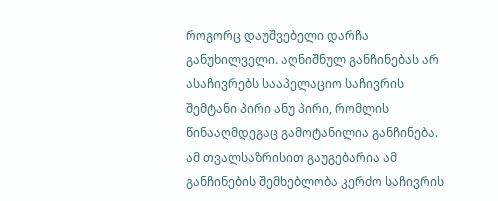როგორც დაუშვებელი დარჩა განუხილველი. აღნიშნულ განჩინებას არ ასაჩივრებს სააპელაციო საჩივრის შემტანი პირი ანუ პირი, რომლის წინააღმდეგაც გამოტანილია განჩინება. ამ თვალსაზრისით გაუგებარია ამ განჩინების შემხებლობა კერძო საჩივრის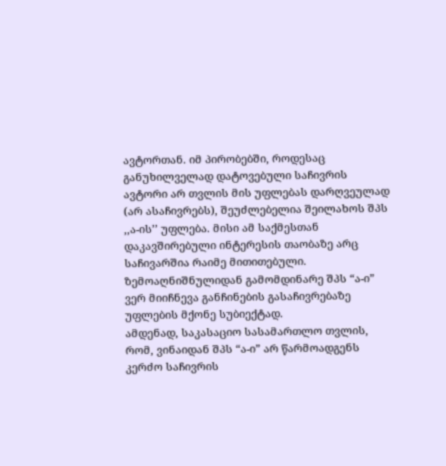ავტორთან. იმ პირობებში, როდესაც განუხილველად დატოვებული საჩივრის ავტორი არ თვლის მის უფლებას დარღვეულად (არ ასაჩივრებს), შეუძლებელია შეილახოს შპს ,,ა-ის’’ უფლება. მისი ამ საქმესთან დაკავშირებული ინტერესის თაობაზე არც საჩივარშია რაიმე მითითებული. ზემოაღნიშნულიდან გამომდინარე შპს “ა-ი” ვერ მიიჩნევა განჩინების გასაჩივრებაზე უფლების მქონე სუბიექტად.
ამდენად, საკასაციო სასამართლო თვლის, რომ, ვინაიდან შპს “ა-ი” არ წარმოადგენს კერძო საჩივრის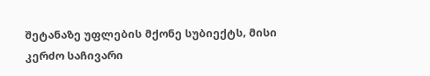შეტანაზე უფლების მქონე სუბიექტს, მისი კერძო საჩივარი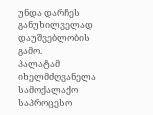უნდა დარჩეს განუხილველად დაუშვებლობის გამო.
პალატამ იხელმძღვანელა სამოქალაქო საპროცესო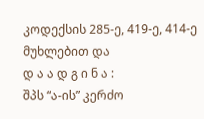კოდექსის 285-ე, 419-ე, 414-ე მუხლებით და
დ ა ა დ გ ი ნ ა :
შპს “ა-ის” კერძო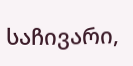საჩივარი,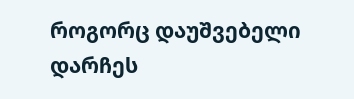როგორც დაუშვებელი დარჩეს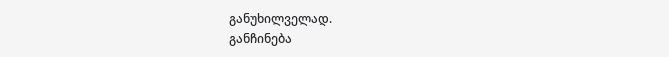განუხილველად.
განჩინება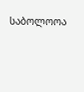საბოლოოა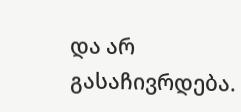და არ გასაჩივრდება.